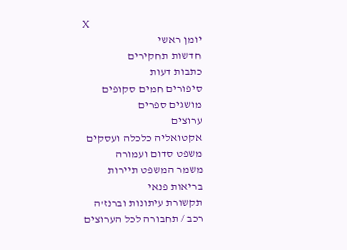X
יומן ראשי
חדשות תחקירים
כתבות דעות
סיפורים חמים סקופים
מושגים ספרים
ערוצים
אקטואליה כלכלה ועסקים
משפט סדום ועמורה
משמר המשפט תיירות
בריאות פנאי
תקשורת עיתונות וברנז'ה
רכב / תחבורה לכל הערוצים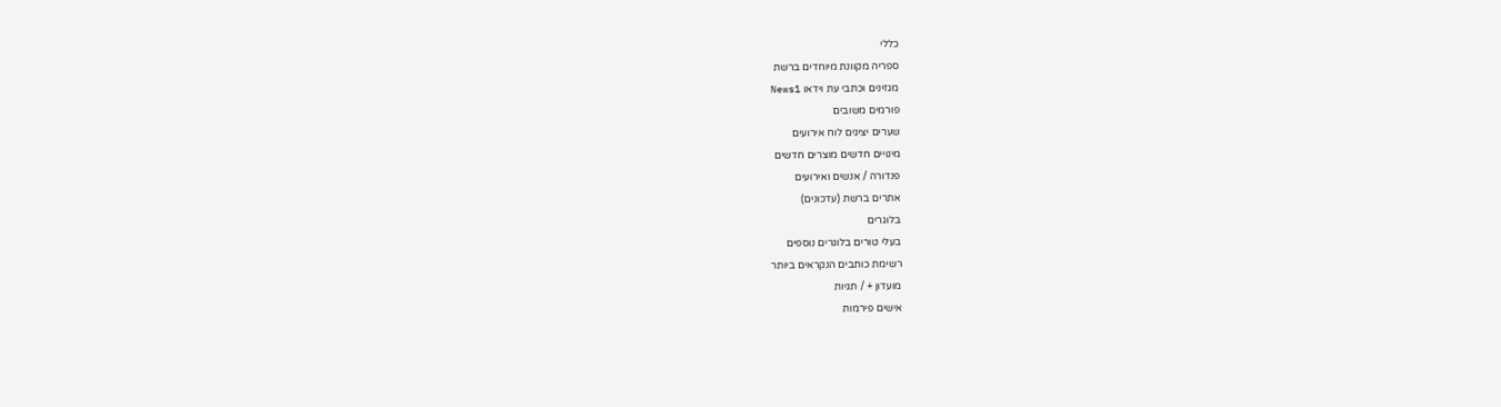כללי
ספריה מקוונת מיוחדים ברשת
מגזינים וכתבי עת וידאו News1
פורמים משובים
שערים יציגים לוח אירועים
מינויים חדשים מוצרים חדשים
פנדורה / אנשים ואירועים
אתרים ברשת (עדכונים)
בלוגרים
בעלי טורים בלוגרים נוספים
רשימת כותבים הנקראים ביותר
מועדון + / תגיות
אישים פירמות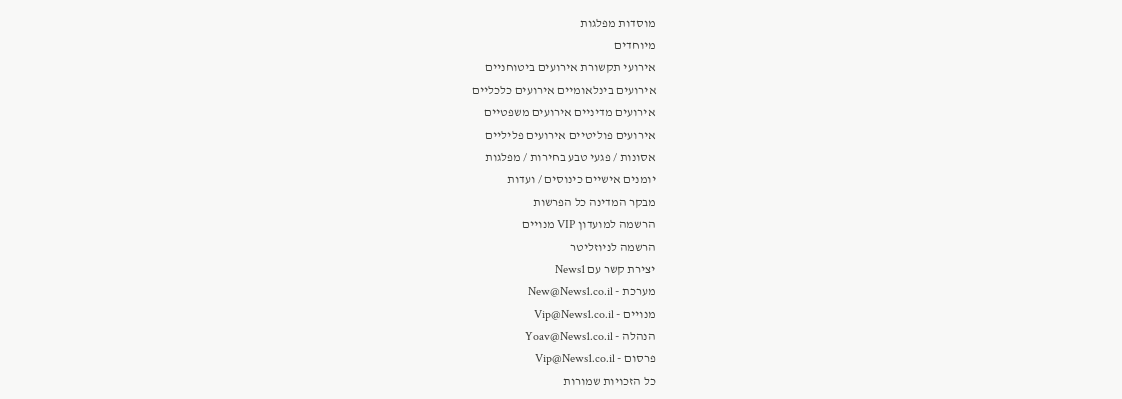מוסדות מפלגות
מיוחדים
אירועי תקשורת אירועים ביטוחניים
אירועים בינלאומיים אירועים כלכליים
אירועים מדיניים אירועים משפטיים
אירועים פוליטיים אירועים פליליים
אסונות / פגעי טבע בחירות / מפלגות
יומנים אישיים כינוסים / ועדות
מבקר המדינה כל הפרשות
הרשמה למועדון VIP מנויים
הרשמה לניוזליטר
יצירת קשר עם News1
מערכת - New@News1.co.il
מנויים - Vip@News1.co.il
הנהלה - Yoav@News1.co.il
פרסום - Vip@News1.co.il
כל הזכויות שמורות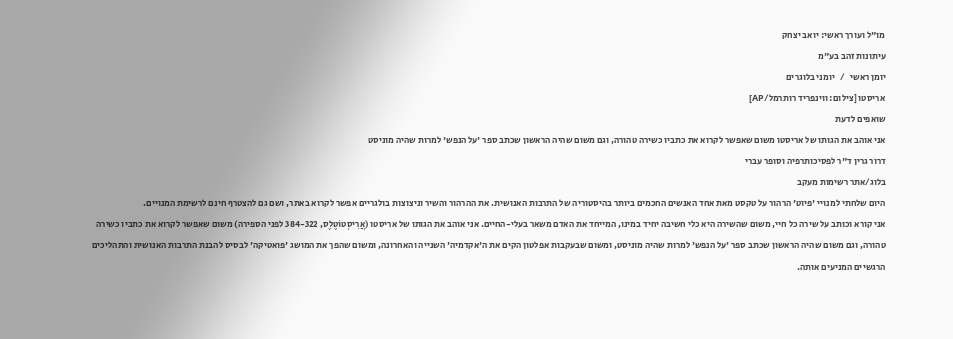מו"ל ועורך ראשי: יואב יצחק
עיתונות זהב בע"מ
יומן ראשי   /   יומני בלוגרים
אריסטו [צילום: ווינפריד רותרמל/AP]
שואפים לדעת
אני אוהב את הגותו של אריסטו משום שאפשר לקרוא את כתביו כשירה טהורה, וגם משום שהיה הראשון שכתב ספר 'על הנפש' למרות שהיה מוניסט
דרור גרין ד"ר לפסיכותרפיה וסופר עברי
בלוג/אתר רשימות מעקב
היום שלחתי למנויי 'פיוט' הרהור על טקסט מאת אחד האנשים החכמים ביותר בהיסטוריה של התרבות האנושית. את ההרהור והשיר וניצוצות בולגריים אפשר לקרוא באתר, ושם גם להצטרף חינם לרשימת המנויים.
אני קורא וכותב על שירה כל חיי, משום שהשירה היא כלי חשיבה יחיד במינו, המייחד את האדם משאר בעלי-החיים. אני אוהב את הגותו של אריסטו (אֲרִיסְטוֹטֶלֶס, 384-322 לפני הספירה) משום שאפשר לקרוא את כתביו כשירה טהורה, וגם משום שהיה הראשון שכתב ספר 'על הנפש' למרות שהיה מוניסט, ומשום שבעקבות אפלטון הקים את ה'אקדמיה' השנייה והאחרונה, ומשום שהפך את המושג 'פואטיקה' לבסיס להבנת התרבות האנושית והתהליכים הרגשיים המניעים אותה.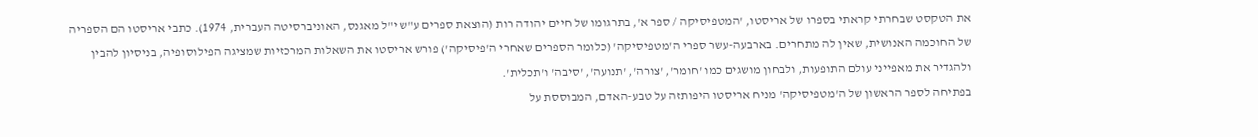את הטקסט שבחרתי קראתי בספרו של אריסטו, 'המטפיסיקה / ספר א', בתרגומו של חיים יהודה רות (הוצאת ספרים ע"ש י"ל מאגנס, האוניברסיטה העברית, 1974). כתבי אריסטו הם הספריה של החוכמה האנושית, שאין לה מתחרים. בארבעה-עשר ספרי ה'מטפיסיקה' (כלומר הספרים שאחרי ה'פיסיקה') פורש אריסטו את השאלות המרכזיות שמציגה הפילוסופיה, בניסיון להבין ולהגדיר את מאפייני עולם התופעות, ולבחון מושגים כמו 'חומר', 'צורה', 'תנועה', 'סיבה' ו'תכלית'.
בפתיחה לספר הראשון של ה'מטפיסיקה' מניח אריסטו היפותזה על טבע-האדם, המבוססת על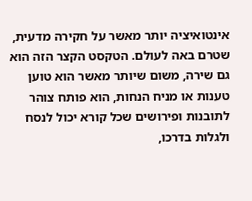אינטואיציה יותר מאשר על חקירה מדעית, שטרם באה לעולם. הטקסט הקצר הזה הוא גם שירה, משום שיותר מאשר הוא טוען טענות או מניח הנחות, הוא פותח צוהר לתובנות ופירושים שכל קורא יכול לנסח ולגלות בדרכו,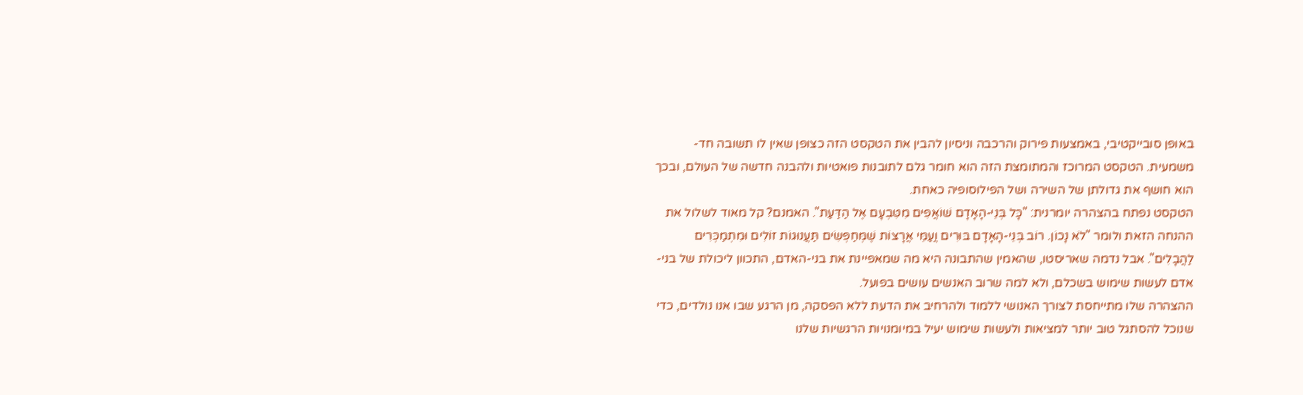באופן סובייקטיבי, באמצעות פירוק והרכבה וניסיון להבין את הטקסט הזה כצופן שאין לו תשובה חד-משמעית. הטקסט המרוכז והמתומצת הזה הוא חומר גלם לתובנות פואטיות ולהבנה חדשה של העולם, ובכך הוא חושף את גדולתן של השירה ושל הפילוסופיה כאחת.
הטקסט נפתח בהצהרה יומרנית: "כָּל בְּנֵי-הָאָדָם שׁוֹאֲפִים מִטִּבְעָם אֶל הַדַּעַת". האמנם? קל מאוד לשלול את ההנחה הזאת ולומר "לֹא נָכוֹן. רוֹב בְּנֵי-הָאָדָם בּוּרִים וֲעַמֵּי אֲרָצוֹת שֶׁמְּחַפְּשִׂים תַּעֲנוּגוֹת זוֹלִים וּמִתְמַכְּרִים לַהֲבָלִים". אבל נדמה שאריסטו, שהאמין שהתבונה היא מה שמאפיינת את בני-האדם, התכוון ליכולת של בני-אדם לעשות שימוש בשכלם, ולא למה שרוב האנשים עושים בפועל.
ההצהרה שלו מתייחסת לצורך האנושי ללמוד ולהרחיב את הדעת ללא הפסקה, מן הרגע שבו אנו נולדים, כדי שנוכל להסתגל טוב יותר למציאות ולעשות שימוש יעיל במיומנויות הרגשיות שלנו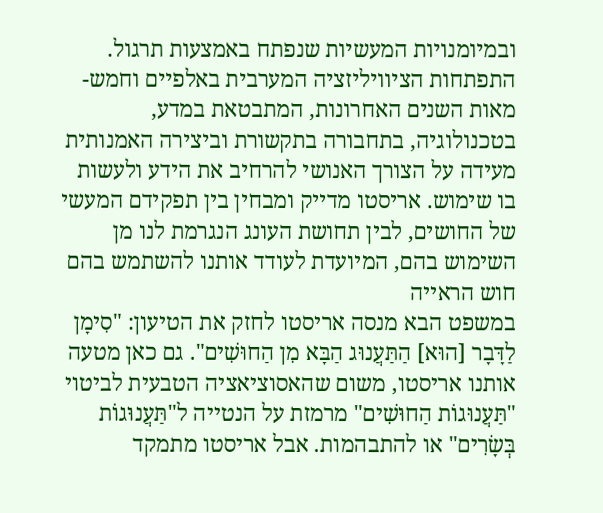ובמיומנויות המעשיות שנפתח באמצעות תרגול. התפתחות הציוויליזציה המערבית באלפיים וחמש-מאות השנים האחרונות, המתבטאת במדע, בטכנולוגיה, בתחבורה בתקשורת וביצירה האמנותית מעידה על הצורך האנושי להרחיב את הידע ולעשות בו שימוש. אריסטו מדייק ומבחין בין תפקידם המעשי של החושים, לבין תחושת העונג הנגרמת לנו מן השימוש בהם, המיועדת לעודד אותנו להשתמש בהם
חוש הראייה
במשפט הבא מנסה אריסטו לחזק את הטיעון: "סִימָן לַדָּבָר [הוּא] הַתַּעֲנוּג הַבָּא מִן הַחוּשִׁים". גם כאן מטעה אותנו אריסטו, משום שהאסוציאציה הטבעית לביטוי "תַּעֲנוּגוֹת הַחוּשִׁים" מרמזת על הנטייה ל"תַּעֲנוּגוֹת בְּשָׂרִים" או להתבהמות. אבל אריסטו מתמקד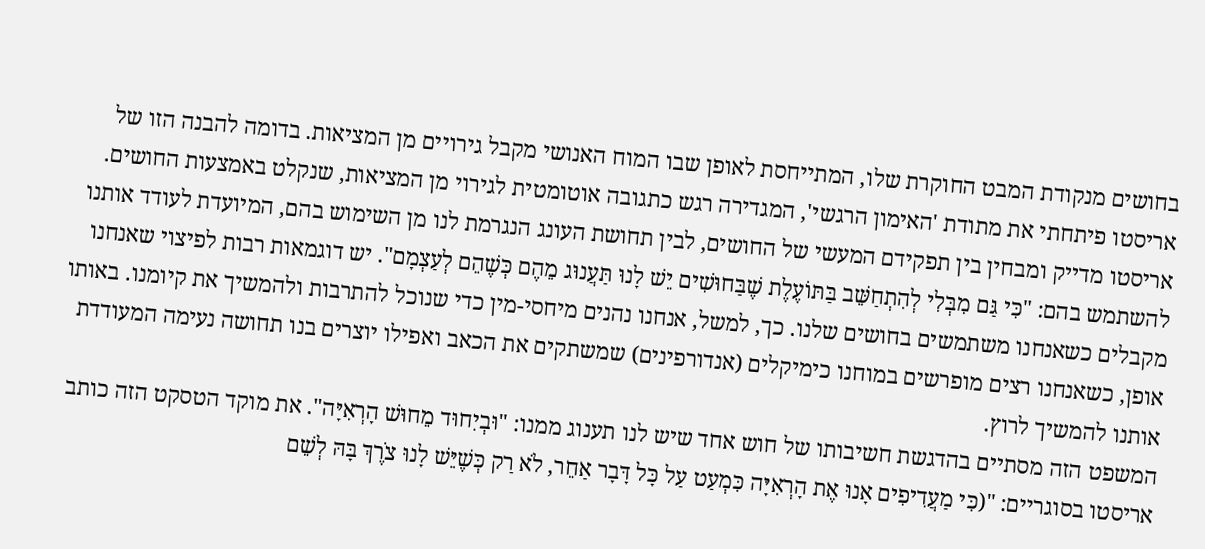בחושים מנקודת המבט החוקרת שלו, המתייחסת לאופן שבו המוח האנושי מקבל גירויים מן המציאות. בדומה להבנה הזו של אריסטו פיתחתי את מתודת 'האימון הרגשי', המגדירה רגש כתגובה אוטומטית לגירוי מן המציאות, שנקלט באמצעות החושים.
אריסטו מדייק ומבחין בין תפקידם המעשי של החושים, לבין תחושת העונג הנגרמת לנו מן השימוש בהם, המיועדת לעודד אותנו להשתמש בהם: "כִּי גַּם מִבְּלִי לְהִתְחַשֵּׁב בַּתּוֹעֶלֶת שֶׁבַּחוּשִׁים יֵשׁ לָנוּ תַּעֲנוּג מֵהֶם כְּשֶׁהֵם לְעַצְמָם". יש דוגמאות רבות לפיצוי שאנחנו מקבלים כשאנחנו משתמשים בחושים שלנו. כך, למשל, אנחנו נהנים מיחסי-מין כדי שנוכל להתרבות ולהמשיך את קיומנו. באותו אופן, כשאנחנו רצים מופרשים במוחנו כימיקלים (אנדורפינים) שמשתקים את הכאב ואפילו יוצרים בנו תחושה נעימה המעודדת אותנו להמשיך לרוץ.
המשפט הזה מסתיים בהדגשת חשיבותו של חוש אחד שיש לנו תענוג ממנו: "וּבְיִחוּד מֵחוּשׁ הָרְאִיָּה". את מוקד הטסקט הזה כותב אריסטו בסוגריים: "(כִּי מַעֲדִיפִים אָנוּ אֶת הָרְאִיָּה כִּמְעַט עַל כָּל דָּבָר אַחֵר, לֹא רַק כְּשֶׁיֵּשׁ לָנוּ צֹרֶךְ בָּהּ לְשֵׁם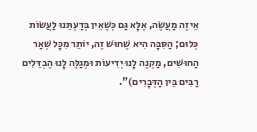אֵיזֶה מַעֲשֶׂה, אֶלָּא גַּם כְּשֶׁאֵין בְּדַעְתֵּנוּ לַעֲשׂוֹת כְּלוּם; הַסִּבָּה הִיא שֶׁחוּשׁ זֶה, יוֹתֵר מִכָּל שְׁאַר הַחוּשִׁים, מַקְנֶה לָנוּ יְדִיעוֹת וּמְגַלֶּה לָנוּ הֶבְדֵּלִים רַבִּים בֵּין הַדְּבָרִים)".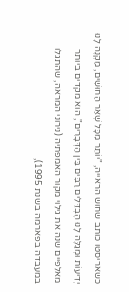כשאריסטו כותב שחוש הראייה, "יוֹתֵר מִכָּל שְׁאַר הַחוּשִׁים, מַקְנֶה לָנוּ יְדִיעוֹת וּמְגַלֶּה לָנוּ הֶבְדֵּלִים רַבִּים בֵּין הַדְּבָרִים", הוא מקדים ביותר מאלפיים שנה את גילוי מקור האמפתיה (נירוני המראה, שהתגלו במעבדה בפארמה בשנת 1995),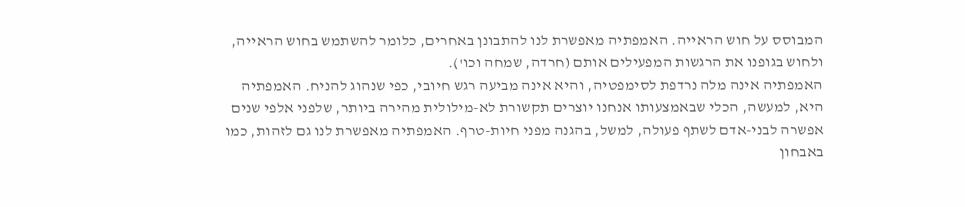המבוסס על חוש הראייה. האמפתיה מאפשרת לנו להתבונן באחרים, כלומר להשתמש בחוש הראייה, ולחוש בגופנו את הרגשות המפעילים אותם (חרדה, שמחה וכו').
האמפתיה אינה מלה נרדפת לסימפטיה, והיא אינה מביעה רגש חיובי, כפי שנהוג להניח. האמפתיה היא, למעשה, הכלי שבאמצעותו אנחנו יוצרים תקשורת לא-מילולית מהירה ביותר, שלפני אלפי שנים אפשרה לבני-אדם לשתף פעולה, למשל, בהגנה מפני חיות-טרף. האמפתיה מאפשרת לנו גם לזהות, כמו באבחון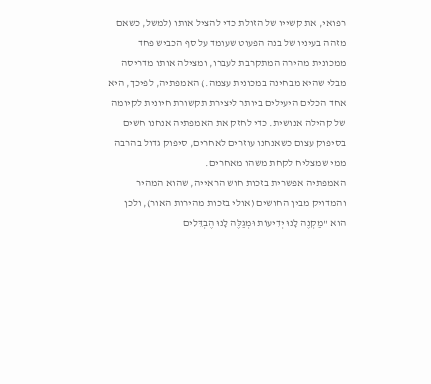רפואי, את קשייו של הזולת כדי להציל אותו (למשל, כשאם מזהה בעיניו של בנה הפעוט שעומד על סף הכביש פחד ממכונית מהירה המתקרבת לעברו, ומצילה אותו מדריסה מבלי שהיא מבחינה במכונית עצמה.) האמפתיה, לפיכך, היא אחד הכלים היעילים ביותר ליצירת תקשורת חיונית לקיומה של קהילה אנושית. כדי לחזק את האמפתיה אנחנו חשים בסיפוק עצום כשאנחנו עוזרים לאחרים, סיפוק גדול בהרבה ממי שמצליח לקחת משהו מאחרים.
האמפתיה אפשרית בזכות חוש הראייה, שהוא המהיר והמדויק מבין החושים (אולי בזכות מהירות האור), ולכן הוא "מַקְנֶה לָנוּ יְדִיעוֹת וּמְגַלֶּה לָנוּ הֶבְדֵּלִים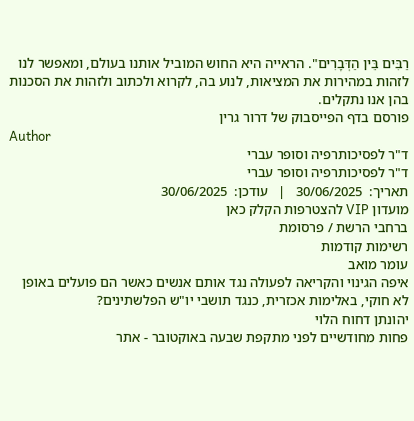רַבִּים בֵּין הַדְּבָרִים". הראייה היא החוש המוביל אותנו בעולם, ומאפשר לנו לזהות במהירות את המציאות, לנוע בה, לקרוא ולכתוב ולזהות את הסכנות בהן אנו נתקלים.
פורסם בדף הפייסבוק של דרור גרין
Author
ד"ר לפסיכותרפיה וסופר עברי
ד"ר לפסיכותרפיה וסופר עברי
תאריך:  30/06/2025   |   עודכן:  30/06/2025
מועדון VIP להצטרפות הקלק כאן
ברחבי הרשת / פרסומת
רשימות קודמות
עומר מואב
איפה הגינוי והקריאה לפעולה נגד אותם אנשים כאשר הם פועלים באופן לא חוקי, באלימות אכזרית, כנגד תושבי יו"ש הפלשתינים?
יהונתן דחוח הלוי
פחות מחודשיים לפני מתקפת שבעה באוקטובר - אתר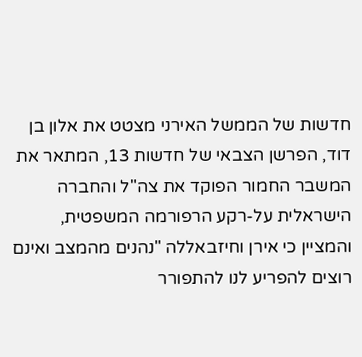חדשות של הממשל האירני מצטט את אלון בן דוד, הפרשן הצבאי של חדשות 13, המתאר את המשבר החמור הפוקד את צה"ל והחברה הישראלית על-רקע הרפורמה המשפטית, והמציין כי אירן וחיזבאללה "נהנים מהמצב ואינם רוצים להפריע לנו להתפורר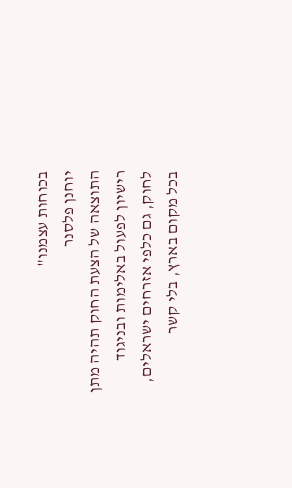בכוחות עצמנו"
יוחנן פלסנר
התוצאה של הצעת החוק תהיה מתן רישיון לפעול באלימות ובניגוד לחוק, גם כלפי אזרחים ישראלים, בכל מקום בארץ, בלי קשר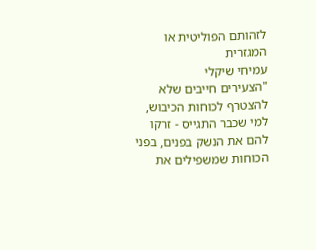לזהותם הפוליטית או המגזרית
עמיחי שיקלי
"הצעירים חייבים שלא להצטרף לכוחות הכיבוש, למי שכבר התגייס - זרקו להם את הנשק בפנים, בפני הכוחות שמשפילים את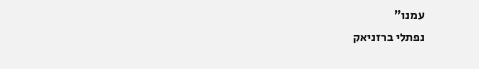עמנו"
נפתלי ברזניאק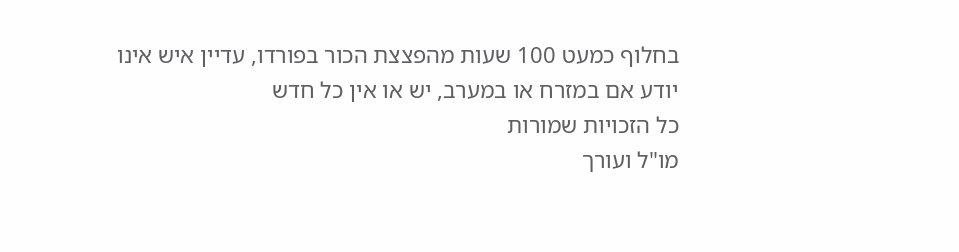בחלוף כמעט 100 שעות מהפצצת הכור בפורדו, עדיין איש אינו יודע אם במזרח או במערב, יש או אין כל חדש
כל הזכויות שמורות
מו"ל ועורך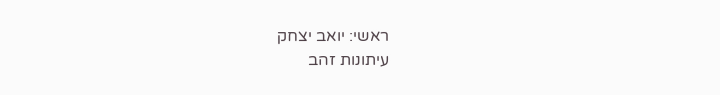ראשי: יואב יצחק
עיתונות זהב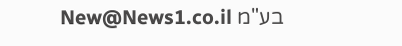בע"מ New@News1.co.il